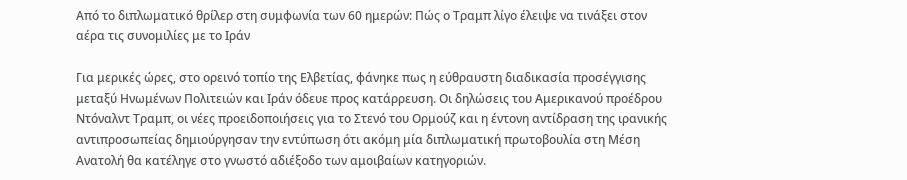Από το διπλωματικό θρίλερ στη συμφωνία των 60 ημερών: Πώς ο Τραμπ λίγο έλειψε να τινάξει στον αέρα τις συνομιλίες με το Ιράν

Για μερικές ώρες, στο ορεινό τοπίο της Ελβετίας, φάνηκε πως η εύθραυστη διαδικασία προσέγγισης μεταξύ Ηνωμένων Πολιτειών και Ιράν όδευε προς κατάρρευση. Οι δηλώσεις του Αμερικανού προέδρου Ντόναλντ Τραμπ, οι νέες προειδοποιήσεις για το Στενό του Ορμούζ και η έντονη αντίδραση της ιρανικής αντιπροσωπείας δημιούργησαν την εντύπωση ότι ακόμη μία διπλωματική πρωτοβουλία στη Μέση Ανατολή θα κατέληγε στο γνωστό αδιέξοδο των αμοιβαίων κατηγοριών.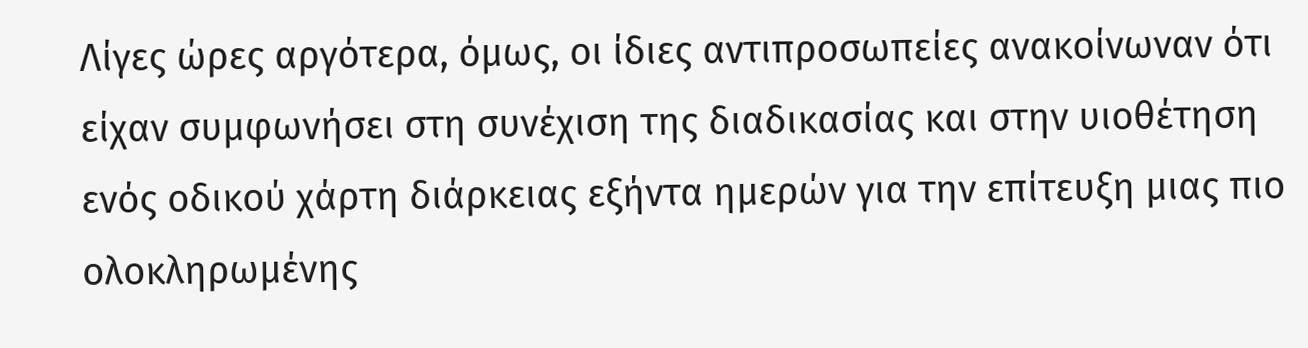Λίγες ώρες αργότερα, όμως, οι ίδιες αντιπροσωπείες ανακοίνωναν ότι είχαν συμφωνήσει στη συνέχιση της διαδικασίας και στην υιοθέτηση ενός οδικού χάρτη διάρκειας εξήντα ημερών για την επίτευξη μιας πιο ολοκληρωμένης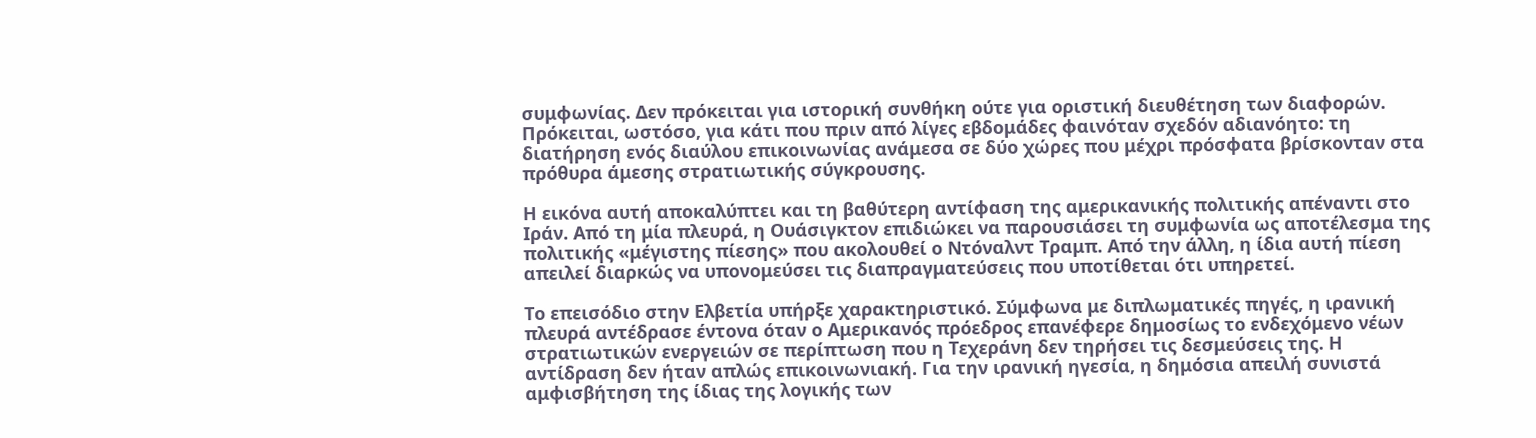συμφωνίας. Δεν πρόκειται για ιστορική συνθήκη ούτε για οριστική διευθέτηση των διαφορών. Πρόκειται, ωστόσο, για κάτι που πριν από λίγες εβδομάδες φαινόταν σχεδόν αδιανόητο: τη διατήρηση ενός διαύλου επικοινωνίας ανάμεσα σε δύο χώρες που μέχρι πρόσφατα βρίσκονταν στα πρόθυρα άμεσης στρατιωτικής σύγκρουσης.

Η εικόνα αυτή αποκαλύπτει και τη βαθύτερη αντίφαση της αμερικανικής πολιτικής απέναντι στο Ιράν. Από τη μία πλευρά, η Ουάσιγκτον επιδιώκει να παρουσιάσει τη συμφωνία ως αποτέλεσμα της πολιτικής «μέγιστης πίεσης» που ακολουθεί ο Ντόναλντ Τραμπ. Από την άλλη, η ίδια αυτή πίεση απειλεί διαρκώς να υπονομεύσει τις διαπραγματεύσεις που υποτίθεται ότι υπηρετεί.

Το επεισόδιο στην Ελβετία υπήρξε χαρακτηριστικό. Σύμφωνα με διπλωματικές πηγές, η ιρανική πλευρά αντέδρασε έντονα όταν ο Αμερικανός πρόεδρος επανέφερε δημοσίως το ενδεχόμενο νέων στρατιωτικών ενεργειών σε περίπτωση που η Τεχεράνη δεν τηρήσει τις δεσμεύσεις της. Η αντίδραση δεν ήταν απλώς επικοινωνιακή. Για την ιρανική ηγεσία, η δημόσια απειλή συνιστά αμφισβήτηση της ίδιας της λογικής των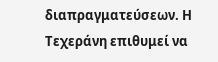διαπραγματεύσεων. Η Τεχεράνη επιθυμεί να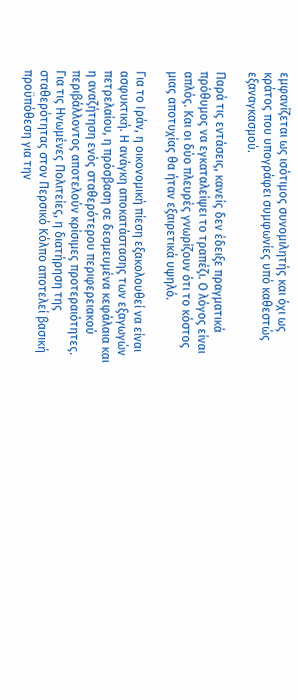εμφανίζεται ως ισότιμος συνομιλητής και όχι ως κράτος που υπογράφει συμφωνίες υπό καθεστώς εξαναγκασμού.

Παρά τις εντάσεις, κανείς δεν έδειξε πραγματικά πρόθυμος να εγκαταλείψει το τραπέζι. Ο λόγος είναι απλός. Και οι δύο πλευρές γνωρίζουν ότι το κόστος μιας αποτυχίας θα ήταν εξαιρετικά υψηλό.

Για το Ιράν, η οικονομική πίεση εξακολουθεί να είναι ασφυκτική. Η ανάγκη αποκατάστασης των εξαγωγών πετρελαίου, η πρόσβαση σε δεσμευμένα κεφάλαια και η αναζήτηση ενός σταθερότερου περιφερειακού περιβάλλοντος αποτελούν κρίσιμες προτεραιότητες. Για τις Ηνωμένες Πολιτείες, η διατήρηση της σταθερότητας στον Περσικό Κόλπο αποτελεί βασική προϋπόθεση για την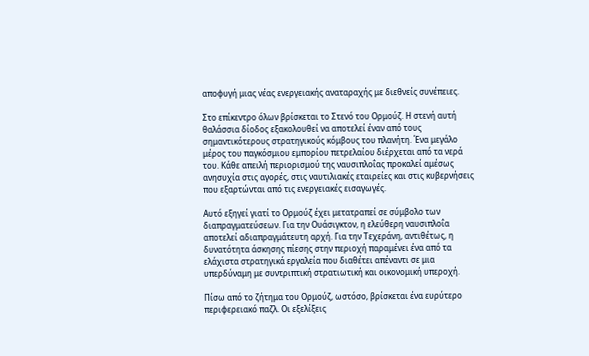αποφυγή μιας νέας ενεργειακής αναταραχής με διεθνείς συνέπειες.

Στο επίκεντρο όλων βρίσκεται το Στενό του Ορμούζ. Η στενή αυτή θαλάσσια δίοδος εξακολουθεί να αποτελεί έναν από τους σημαντικότερους στρατηγικούς κόμβους του πλανήτη. Ένα μεγάλο μέρος του παγκόσμιου εμπορίου πετρελαίου διέρχεται από τα νερά του. Κάθε απειλή περιορισμού της ναυσιπλοΐας προκαλεί αμέσως ανησυχία στις αγορές, στις ναυτιλιακές εταιρείες και στις κυβερνήσεις που εξαρτώνται από τις ενεργειακές εισαγωγές.

Αυτό εξηγεί γιατί το Ορμούζ έχει μετατραπεί σε σύμβολο των διαπραγματεύσεων. Για την Ουάσιγκτον, η ελεύθερη ναυσιπλοΐα αποτελεί αδιαπραγμάτευτη αρχή. Για την Τεχεράνη, αντιθέτως, η δυνατότητα άσκησης πίεσης στην περιοχή παραμένει ένα από τα ελάχιστα στρατηγικά εργαλεία που διαθέτει απέναντι σε μια υπερδύναμη με συντριπτική στρατιωτική και οικονομική υπεροχή.

Πίσω από το ζήτημα του Ορμούζ, ωστόσο, βρίσκεται ένα ευρύτερο περιφερειακό παζλ. Οι εξελίξεις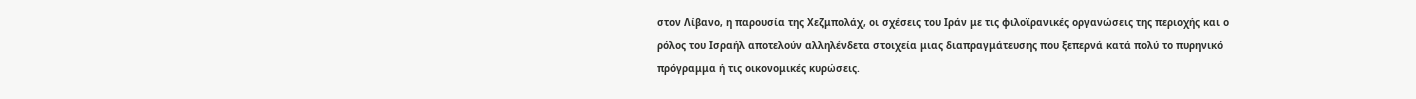στον Λίβανο, η παρουσία της Χεζμπολάχ, οι σχέσεις του Ιράν με τις φιλοϊρανικές οργανώσεις της περιοχής και ο ρόλος του Ισραήλ αποτελούν αλληλένδετα στοιχεία μιας διαπραγμάτευσης που ξεπερνά κατά πολύ το πυρηνικό πρόγραμμα ή τις οικονομικές κυρώσεις.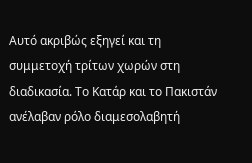Αυτό ακριβώς εξηγεί και τη συμμετοχή τρίτων χωρών στη διαδικασία. Το Κατάρ και το Πακιστάν ανέλαβαν ρόλο διαμεσολαβητή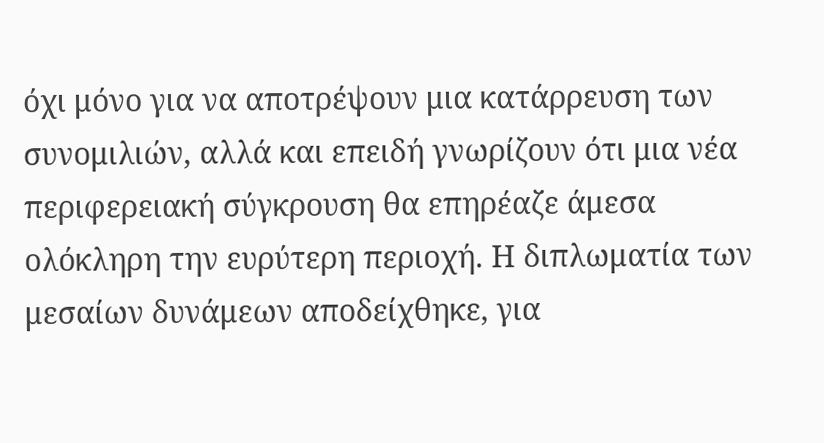όχι μόνο για να αποτρέψουν μια κατάρρευση των συνομιλιών, αλλά και επειδή γνωρίζουν ότι μια νέα περιφερειακή σύγκρουση θα επηρέαζε άμεσα ολόκληρη την ευρύτερη περιοχή. Η διπλωματία των μεσαίων δυνάμεων αποδείχθηκε, για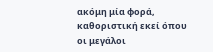ακόμη μία φορά, καθοριστική εκεί όπου οι μεγάλοι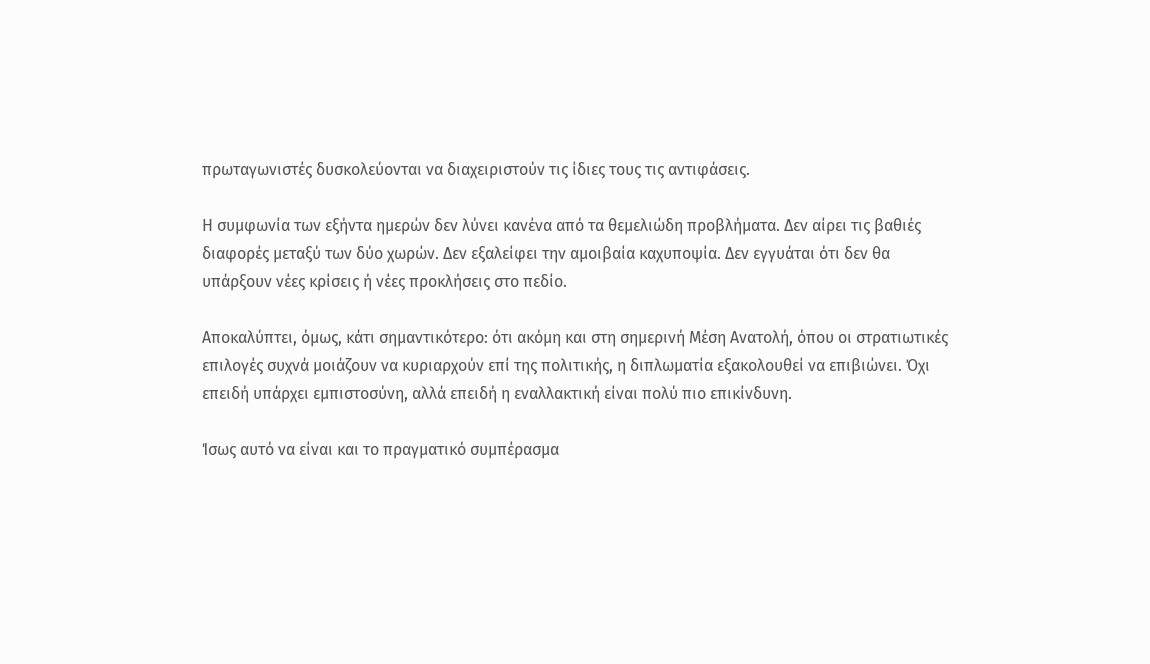πρωταγωνιστές δυσκολεύονται να διαχειριστούν τις ίδιες τους τις αντιφάσεις.

Η συμφωνία των εξήντα ημερών δεν λύνει κανένα από τα θεμελιώδη προβλήματα. Δεν αίρει τις βαθιές διαφορές μεταξύ των δύο χωρών. Δεν εξαλείφει την αμοιβαία καχυποψία. Δεν εγγυάται ότι δεν θα υπάρξουν νέες κρίσεις ή νέες προκλήσεις στο πεδίο.

Αποκαλύπτει, όμως, κάτι σημαντικότερο: ότι ακόμη και στη σημερινή Μέση Ανατολή, όπου οι στρατιωτικές επιλογές συχνά μοιάζουν να κυριαρχούν επί της πολιτικής, η διπλωματία εξακολουθεί να επιβιώνει. Όχι επειδή υπάρχει εμπιστοσύνη, αλλά επειδή η εναλλακτική είναι πολύ πιο επικίνδυνη.

Ίσως αυτό να είναι και το πραγματικό συμπέρασμα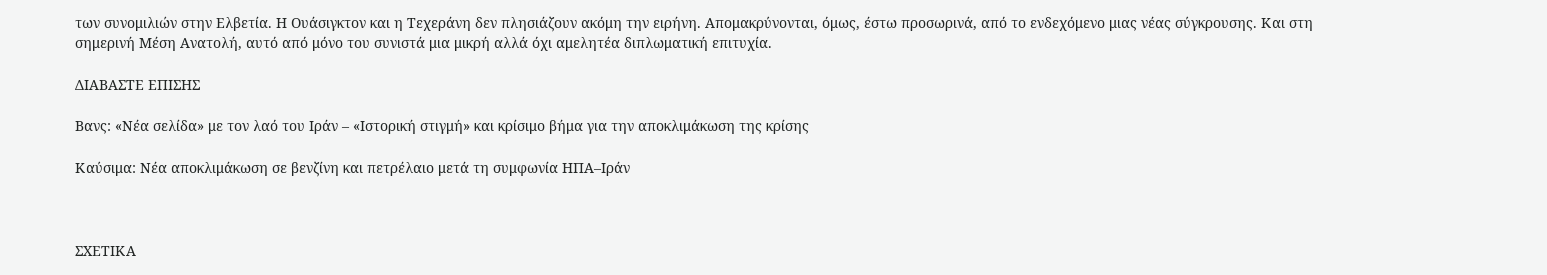των συνομιλιών στην Ελβετία. Η Ουάσιγκτον και η Τεχεράνη δεν πλησιάζουν ακόμη την ειρήνη. Απομακρύνονται, όμως, έστω προσωρινά, από το ενδεχόμενο μιας νέας σύγκρουσης. Και στη σημερινή Μέση Ανατολή, αυτό από μόνο του συνιστά μια μικρή αλλά όχι αμελητέα διπλωματική επιτυχία.

ΔΙΑΒΑΣΤΕ ΕΠΙΣΗΣ

Βανς: «Νέα σελίδα» με τον λαό του Ιράν – «Ιστορική στιγμή» και κρίσιμο βήμα για την αποκλιμάκωση της κρίσης

Καύσιμα: Νέα αποκλιμάκωση σε βενζίνη και πετρέλαιο μετά τη συμφωνία ΗΠΑ–Ιράν



ΣΧΕΤΙΚΑ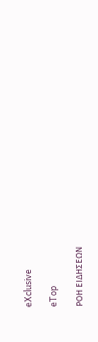eXclusive

eTop

ΡΟΗ ΕΙΔΗΣΕΩΝ